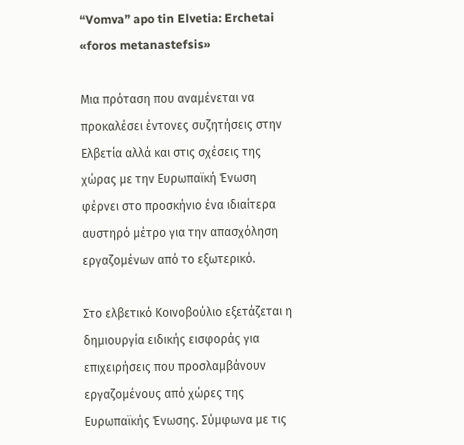“Vomva” apo tin Elvetia: Erchetai «foros metanastefsis»

Μια πρόταση που αναμένεται να προκαλέσει έντονες συζητήσεις στην Ελβετία αλλά και στις σχέσεις της χώρας με την Ευρωπαϊκή Ένωση φέρνει στο προσκήνιο ένα ιδιαίτερα αυστηρό μέτρο για την απασχόληση εργαζομένων από το εξωτερικό.

Στο ελβετικό Κοινοβούλιο εξετάζεται η δημιουργία ειδικής εισφοράς για επιχειρήσεις που προσλαμβάνουν εργαζομένους από χώρες της Ευρωπαϊκής Ένωσης. Σύμφωνα με τις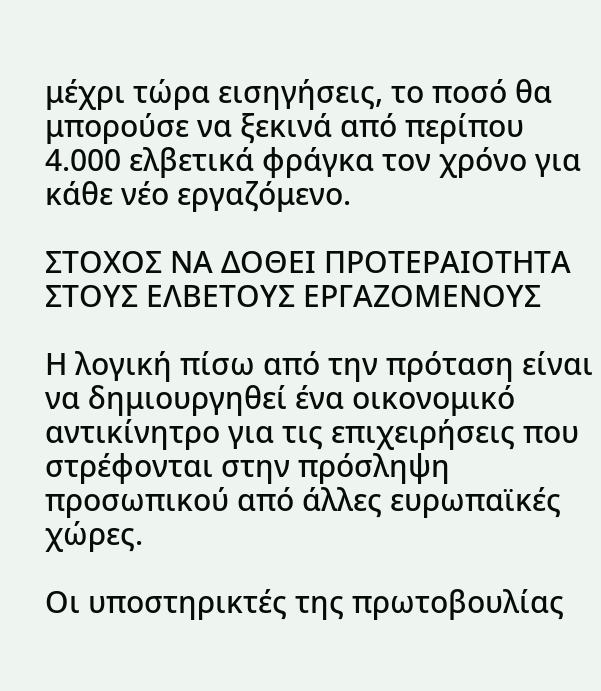μέχρι τώρα εισηγήσεις, το ποσό θα μπορούσε να ξεκινά από περίπου 4.000 ελβετικά φράγκα τον χρόνο για κάθε νέο εργαζόμενο.

ΣΤΟΧΟΣ ΝΑ ΔΟΘΕΙ ΠΡΟΤΕΡΑΙΟΤΗΤΑ ΣΤΟΥΣ ΕΛΒΕΤΟΥΣ ΕΡΓΑΖΟΜΕΝΟΥΣ

Η λογική πίσω από την πρόταση είναι να δημιουργηθεί ένα οικονομικό αντικίνητρο για τις επιχειρήσεις που στρέφονται στην πρόσληψη προσωπικού από άλλες ευρωπαϊκές χώρες.

Οι υποστηρικτές της πρωτοβουλίας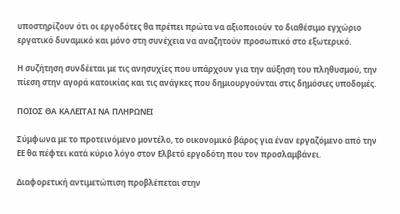υποστηρίζουν ότι οι εργοδότες θα πρέπει πρώτα να αξιοποιούν το διαθέσιμο εγχώριο εργατικό δυναμικό και μόνο στη συνέχεια να αναζητούν προσωπικό στο εξωτερικό.

Η συζήτηση συνδέεται με τις ανησυχίες που υπάρχουν για την αύξηση του πληθυσμού, την πίεση στην αγορά κατοικίας και τις ανάγκες που δημιουργούνται στις δημόσιες υποδομές.

ΠΟΙΟΣ ΘΑ ΚΑΛΕΙΤΑΙ ΝΑ ΠΛΗΡΩΝΕΙ

Σύμφωνα με το προτεινόμενο μοντέλο, το οικονομικό βάρος για έναν εργαζόμενο από την ΕΕ θα πέφτει κατά κύριο λόγο στον Ελβετό εργοδότη που τον προσλαμβάνει.

Διαφορετική αντιμετώπιση προβλέπεται στην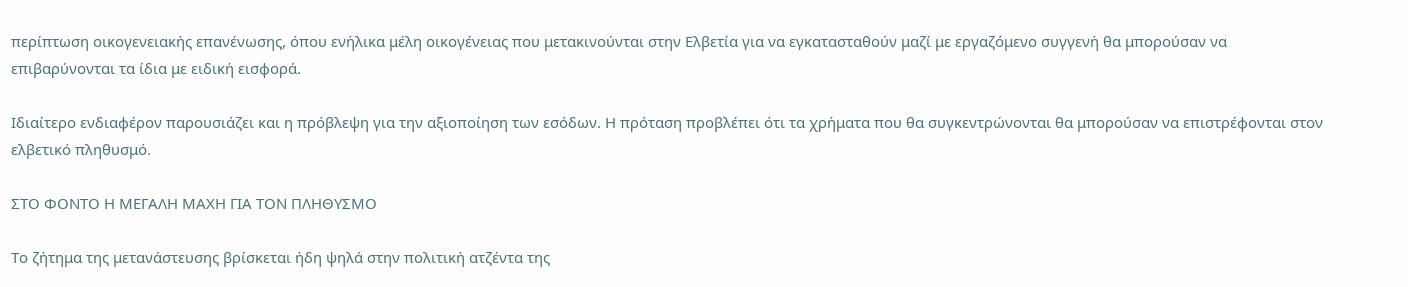περίπτωση οικογενειακής επανένωσης, όπου ενήλικα μέλη οικογένειας που μετακινούνται στην Ελβετία για να εγκατασταθούν μαζί με εργαζόμενο συγγενή θα μπορούσαν να επιβαρύνονται τα ίδια με ειδική εισφορά.

Ιδιαίτερο ενδιαφέρον παρουσιάζει και η πρόβλεψη για την αξιοποίηση των εσόδων. Η πρόταση προβλέπει ότι τα χρήματα που θα συγκεντρώνονται θα μπορούσαν να επιστρέφονται στον ελβετικό πληθυσμό.

ΣΤΟ ΦΟΝΤΟ Η ΜΕΓΑΛΗ ΜΑΧΗ ΓΙΑ ΤΟΝ ΠΛΗΘΥΣΜΟ

Το ζήτημα της μετανάστευσης βρίσκεται ήδη ψηλά στην πολιτική ατζέντα της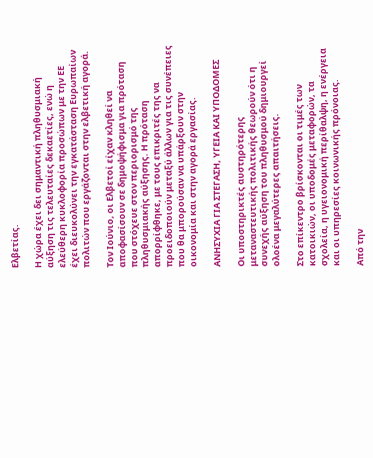Ελβετίας.

Η χώρα έχει δει σημαντική πληθυσμιακή αύξηση τις τελευταίες δεκαετίες, ενώ η ελεύθερη κυκλοφορία προσώπων με την ΕΕ έχει διευκολύνει την εγκατάσταση Ευρωπαίων πολιτών που εργάζονται στην ελβετική αγορά.

Τον Ιούνιο, οι Ελβετοί είχαν κληθεί να αποφασίσουν σε δημοψήφισμα για πρόταση που στόχευε στον περιορισμό της πληθυσμιακής αύξησης. Η πρόταση απορρίφθηκε, με τους επικριτές της να προειδοποιούν μεταξύ άλλων για τις συνέπειες που θα μπορούσαν να υπάρξουν στην οικονομία και στην αγορά εργασίας.

ΑΝΗΣΥΧΙΑ ΓΙΑ ΣΤΕΓΑΣΗ, ΥΓΕΙΑ ΚΑΙ ΥΠΟΔΟΜΕΣ

Οι υποστηρικτές αυστηρότερης μεταναστευτικής πολιτικής θεωρούν ότι η συνεχής αύξηση του πληθυσμού δημιουργεί ολοένα μεγαλύτερες απαιτήσεις.

Στο επίκεντρο βρίσκονται οι τιμές των κατοικιών, οι υποδομές μεταφορών, τα σχολεία, η υγειονομική περίθαλψη, η ενέργεια και οι υπηρεσίες κοινωνικής πρόνοιας.

Από την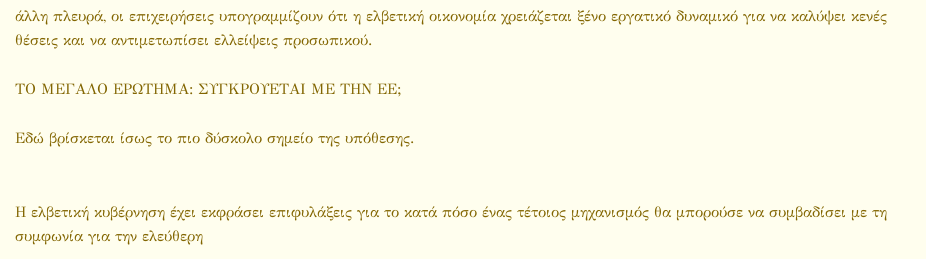άλλη πλευρά, οι επιχειρήσεις υπογραμμίζουν ότι η ελβετική οικονομία χρειάζεται ξένο εργατικό δυναμικό για να καλύψει κενές θέσεις και να αντιμετωπίσει ελλείψεις προσωπικού.

ΤΟ ΜΕΓΑΛΟ ΕΡΩΤΗΜΑ: ΣΥΓΚΡΟΥΕΤΑΙ ΜΕ ΤΗΝ ΕΕ;

Εδώ βρίσκεται ίσως το πιο δύσκολο σημείο της υπόθεσης.


Η ελβετική κυβέρνηση έχει εκφράσει επιφυλάξεις για το κατά πόσο ένας τέτοιος μηχανισμός θα μπορούσε να συμβαδίσει με τη συμφωνία για την ελεύθερη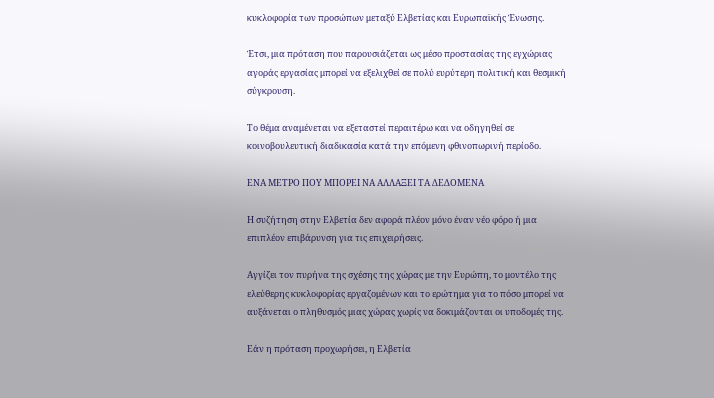κυκλοφορία των προσώπων μεταξύ Ελβετίας και Ευρωπαϊκής Ένωσης.

Έτσι, μια πρόταση που παρουσιάζεται ως μέσο προστασίας της εγχώριας αγοράς εργασίας μπορεί να εξελιχθεί σε πολύ ευρύτερη πολιτική και θεσμική σύγκρουση.

Το θέμα αναμένεται να εξεταστεί περαιτέρω και να οδηγηθεί σε κοινοβουλευτική διαδικασία κατά την επόμενη φθινοπωρινή περίοδο.

ΕΝΑ ΜΕΤΡΟ ΠΟΥ ΜΠΟΡΕΙ ΝΑ ΑΛΛΑΞΕΙ ΤΑ ΔΕΔΟΜΕΝΑ

Η συζήτηση στην Ελβετία δεν αφορά πλέον μόνο έναν νέο φόρο ή μια επιπλέον επιβάρυνση για τις επιχειρήσεις.

Αγγίζει τον πυρήνα της σχέσης της χώρας με την Ευρώπη, το μοντέλο της ελεύθερης κυκλοφορίας εργαζομένων και το ερώτημα για το πόσο μπορεί να αυξάνεται ο πληθυσμός μιας χώρας χωρίς να δοκιμάζονται οι υποδομές της.

Εάν η πρόταση προχωρήσει, η Ελβετία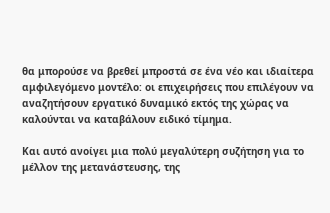θα μπορούσε να βρεθεί μπροστά σε ένα νέο και ιδιαίτερα αμφιλεγόμενο μοντέλο: οι επιχειρήσεις που επιλέγουν να αναζητήσουν εργατικό δυναμικό εκτός της χώρας να καλούνται να καταβάλουν ειδικό τίμημα.

Και αυτό ανοίγει μια πολύ μεγαλύτερη συζήτηση για το μέλλον της μετανάστευσης, της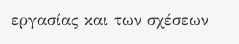εργασίας και των σχέσεων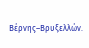Βέρνης–Βρυξελλών.